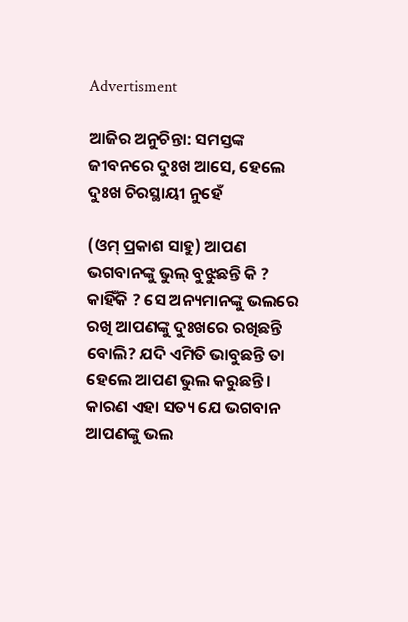Advertisment

ଆଜିର ଅନୁଚିନ୍ତା: ସମସ୍ତଙ୍କ ଜୀବନରେ ଦୁଃଖ ଆସେ, ହେଲେ ଦୁଃଖ ଚିରସ୍ଥାୟୀ ନୁହେଁ

(ଓମ୍‌ ପ୍ରକାଶ ସାହୁ) ଆପଣ ଭଗବାନଙ୍କୁ ଭୁଲ୍‌ ବୁଝୁଛନ୍ତି କି ? କାହିଁକି ? ସେ ଅନ୍ୟମାନଙ୍କୁ ଭଲରେ ରଖି ଆପଣଙ୍କୁ ଦୁଃଖରେ ରଖିଛନ୍ତି ବୋଲି? ଯଦି ଏମିତି ଭାବୁଛନ୍ତି ତା ହେଲେ ଆପଣ ଭୁଲ କରୁଛନ୍ତି। କାରଣ ଏହା ସତ୍ୟ ଯେ ଭଗବାନ ଆପଣଙ୍କୁ ଭଲ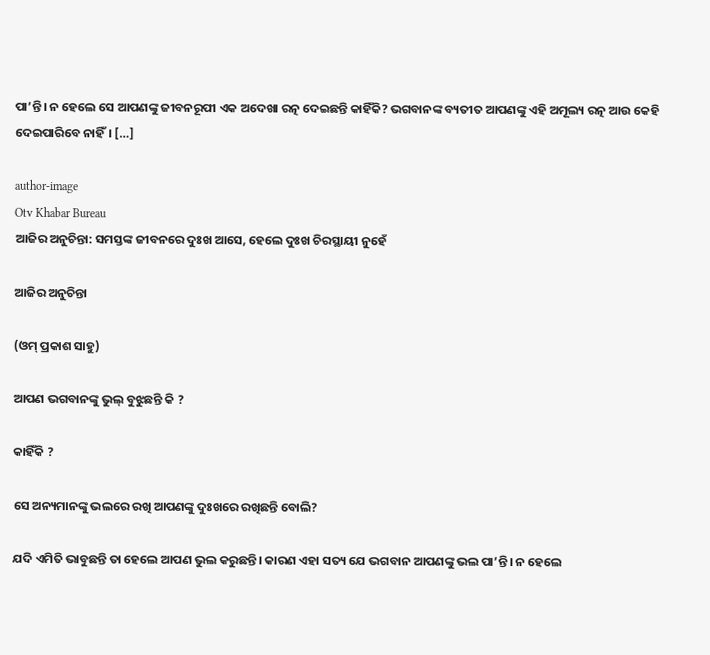ପା’ନ୍ତି। ନ ହେଲେ ସେ ଆପଣଙ୍କୁ ଜୀବନରୂପୀ ଏକ ଅଦେଖା ରତ୍ନ ଦେଇଛନ୍ତି କାହିଁକି? ଭଗବାନଙ୍କ ବ୍ୟତୀତ ଆପଣଙ୍କୁ ଏହି ଅମୂଲ୍ୟ ରତ୍ନ ଆଉ କେହି ଦେଇପାରିବେ ନାହିଁ। […]

author-image
Otv Khabar Bureau
ଆଜିର ଅନୁଚିନ୍ତା: ସମସ୍ତଙ୍କ ଜୀବନରେ ଦୁଃଖ ଆସେ, ହେଲେ ଦୁଃଖ ଚିରସ୍ଥାୟୀ ନୁହେଁ

ଆଜିର ଅନୁଚିନ୍ତା

(ଓମ୍‌ ପ୍ରକାଶ ସାହୁ)

ଆପଣ ଭଗବାନଙ୍କୁ ଭୁଲ୍‌ ବୁଝୁଛନ୍ତି କି ?

କାହିଁକି ?

ସେ ଅନ୍ୟମାନଙ୍କୁ ଭଲରେ ରଖି ଆପଣଙ୍କୁ ଦୁଃଖରେ ରଖିଛନ୍ତି ବୋଲି?

ଯଦି ଏମିତି ଭାବୁଛନ୍ତି ତା ହେଲେ ଆପଣ ଭୁଲ କରୁଛନ୍ତି। କାରଣ ଏହା ସତ୍ୟ ଯେ ଭଗବାନ ଆପଣଙ୍କୁ ଭଲ ପା’ନ୍ତି। ନ ହେଲେ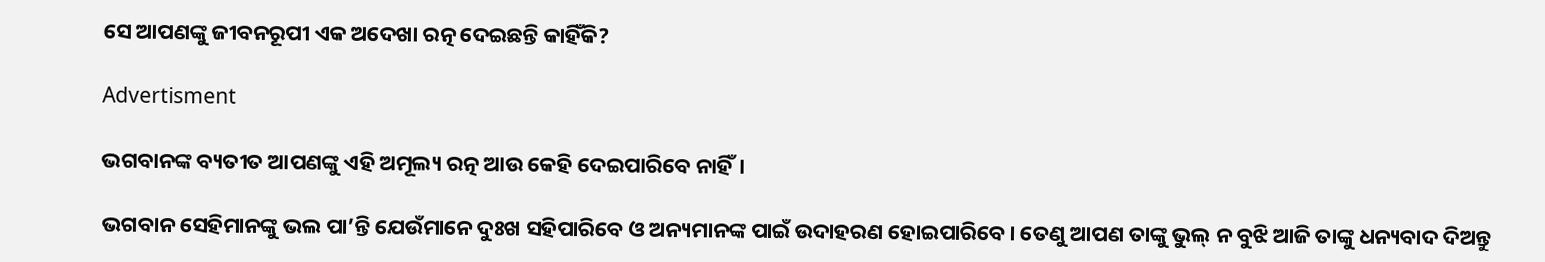ସେ ଆପଣଙ୍କୁ ଜୀବନରୂପୀ ଏକ ଅଦେଖା ରତ୍ନ ଦେଇଛନ୍ତି କାହିଁକି?

Advertisment

ଭଗବାନଙ୍କ ବ୍ୟତୀତ ଆପଣଙ୍କୁ ଏହି ଅମୂଲ୍ୟ ରତ୍ନ ଆଉ କେହି ଦେଇପାରିବେ ନାହିଁ।

ଭଗବାନ ସେହିମାନଙ୍କୁ ଭଲ ପା’ନ୍ତି ଯେଉଁମାନେ ଦୁଃଖ ସହିପାରିବେ ଓ ଅନ୍ୟମାନଙ୍କ ପାଇଁ ଉଦାହରଣ ହୋଇପାରିବେ। ତେଣୁ ଆପଣ ତାଙ୍କୁ ଭୁଲ୍‌ ନ ବୁଝି ଆଜି ତାଙ୍କୁ ଧନ୍ୟବାଦ ଦିଅନ୍ତୁ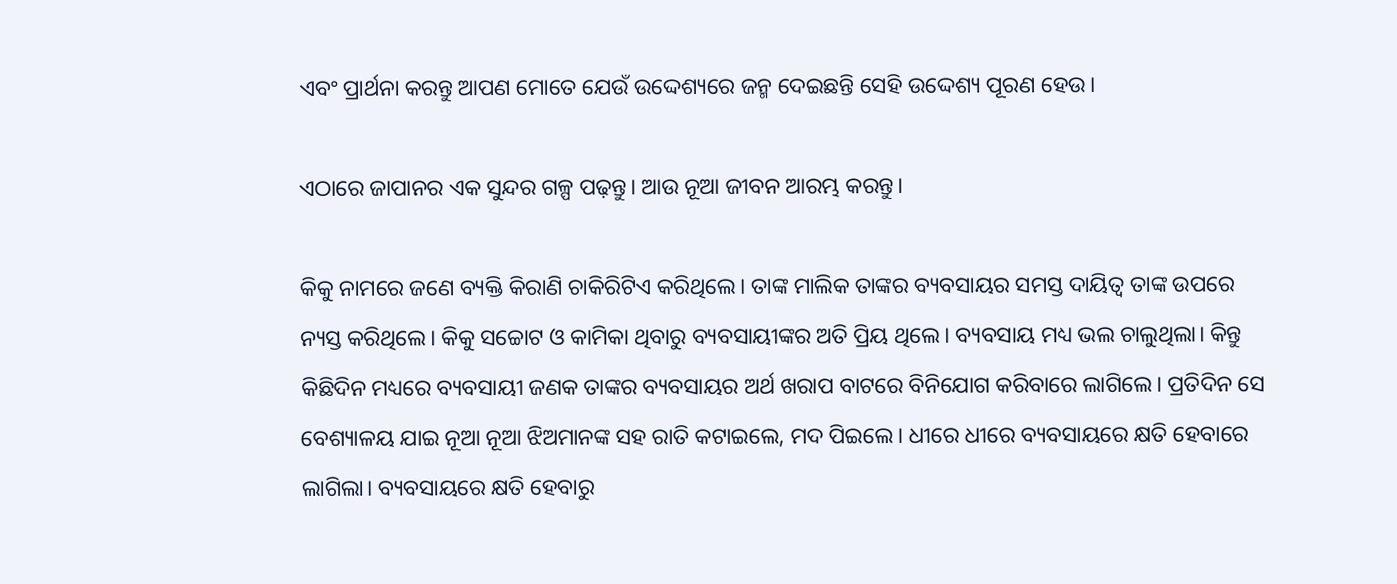ଏବଂ ପ୍ରାର୍ଥନା କରନ୍ତୁ ଆପଣ ମୋତେ ଯେଉଁ ଉଦ୍ଦେଶ୍ୟରେ ଜନ୍ମ ଦେଇଛନ୍ତି ସେହି ଉଦ୍ଦେଶ୍ୟ ପୂରଣ ହେଉ।

ଏଠାରେ ଜାପାନର ଏକ ସୁନ୍ଦର ଗଳ୍ପ ପଢ଼ନ୍ତୁ। ଆଉ ନୂଆ ଜୀବନ ଆରମ୍ଭ କରନ୍ତୁ।

କିକୁ ନାମରେ ଜଣେ ବ୍ୟକ୍ତି କିରାଣି ଚାକିରିଟିଏ କରିଥିଲେ। ତାଙ୍କ ମାଲିକ ତାଙ୍କର ବ୍ୟବସାୟର ସମସ୍ତ ଦାୟିତ୍ୱ ତାଙ୍କ ଉପରେ ନ୍ୟସ୍ତ କରିଥିଲେ। କିକୁ ସଚ୍ଚୋଟ ଓ କାମିକା ଥିବାରୁ ବ୍ୟବସାୟୀଙ୍କର ଅତି ପ୍ରିୟ ଥିଲେ। ବ୍ୟବସାୟ ମଧ୍ୟ ଭଲ ଚାଲୁଥିଲା। କିନ୍ତୁ କିଛିଦିନ ମଧ୍ୟରେ ବ୍ୟବସାୟୀ ଜଣକ ତାଙ୍କର ବ୍ୟବସାୟର ଅର୍ଥ ଖରାପ ବାଟରେ ବିନିଯୋଗ କରିବାରେ ଲାଗିଲେ। ପ୍ରତିଦିନ ସେ ବେଶ୍ୟାଳୟ ଯାଇ ନୂଆ ନୂଆ ଝିଅମାନଙ୍କ ସହ ରାତି କଟାଇଲେ, ମଦ ପିଇଲେ। ଧୀରେ ଧୀରେ ବ୍ୟବସାୟରେ କ୍ଷତି ହେବାରେ ଲାଗିଲା। ବ୍ୟବସାୟରେ କ୍ଷତି ହେବାରୁ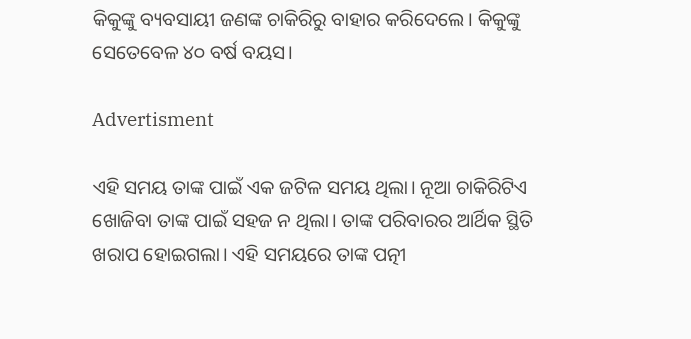କିକୁଙ୍କୁ ବ୍ୟବସାୟୀ ଜଣଙ୍କ ଚାକିରିରୁ ବାହାର କରିଦେଲେ। କିକୁଙ୍କୁ ସେତେବେଳ ୪୦ ବର୍ଷ ବୟସ।

Advertisment

ଏହି ସମୟ ତାଙ୍କ ପାଇଁ ଏକ ଜଟିଳ ସମୟ ଥିଲା। ନୂଆ ଚାକିରିଟିଏ ଖୋଜିବା ତାଙ୍କ ପାଇଁ ସହଜ ନ ଥିଲା। ତାଙ୍କ ପରିବାରର ଆର୍ଥିକ ସ୍ଥିତି ଖରାପ ହୋଇଗଲା। ଏହି ସମୟରେ ତାଙ୍କ ପତ୍ନୀ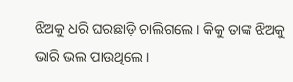ଝିଅକୁ ଧରି ଘରଛାଡ଼ି ଚାଲିଗଲେ। କିକୁ ତାଙ୍କ ଝିଅକୁ ଭାରି ଭଲ ପାଉଥିଲେ।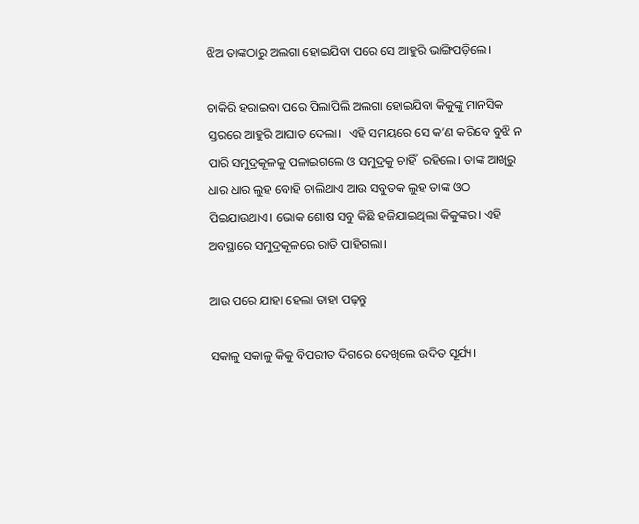ଝିଅ ତାଙ୍କଠାରୁ ଅଲଗା ହୋଇଯିବା ପରେ ସେ ଆହୁରି ଭାଙ୍ଗିପଡ଼ିଲେ।

ଚାକିରି ହରାଇବା ପରେ ପିଲାପିଲି ଅଲଗା ହୋଇଯିବା କିକୁଙ୍କୁ ମାନସିକ ସ୍ତରରେ ଆହୁରି ଆଘାତ ଦେଲା।  ଏହି ସମୟରେ ସେ କ’ଣ କରିବେ ବୁଝି ନ ପାରି ସମୁଦ୍ରକୂଳକୁ ପଳାଇଗଲେ ଓ ସମୁଦ୍ରକୁ ଚାହିଁ  ରହିଲେ। ତାଙ୍କ ଆଖିରୁ ଧାର ଧାର ଲୁହ ବୋହି ଚାଲିଥାଏ ଆଉ ସବୁତକ ଲୁହ ତାଙ୍କ ଓଠ ପିଇଯାଉଥାଏ। ଭୋକ ଶୋଷ ସବୁ କିଛି ହଜିଯାଇଥିଲା କିକୁଙ୍କର। ଏହି ଅବସ୍ଥାରେ ସମୁଦ୍ରକୂଳରେ ରାତି ପାହିଗଲା।

ଆଉ ପରେ ଯାହା ହେଲା ତାହା ପଢ଼ନ୍ତୁ

ସକାଳୁ ସକାଳୁ କିକୁ ବିପରୀତ ଦିଗରେ ଦେଖିଲେ ଉଦିତ ସୂର୍ଯ୍ୟ।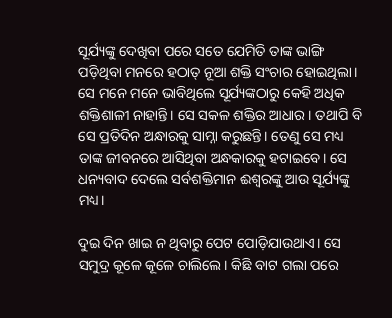ସୂର୍ଯ୍ୟଙ୍କୁ ଦେଖିବା ପରେ ସତେ ଯେମିତି ତାଙ୍କ ଭାଙ୍ଗି ପଡ଼ିଥିବା ମନରେ ହଠାତ୍ ନୂଆ ଶକ୍ତି ସଂଚାର ହୋଇଥିଲା। ସେ ମନେ ମନେ ଭାବିଥିଲେ ସୂର୍ଯ୍ୟଙ୍କଠାରୁ କେହି ଅଧିକ ଶକ୍ତିଶାଳୀ ନାହାନ୍ତି। ସେ ସକଳ ଶକ୍ତିର ଆଧାର। ତଥାପି ବି ସେ ପ୍ରତିଦିନ ଅନ୍ଧାରକୁ ସାମ୍ନା କରୁଛନ୍ତି। ତେଣୁ ସେ ମଧ୍ୟ ତାଙ୍କ ଜୀବନରେ ଆସିଥିବା ଅନ୍ଧକାରକୁ ହଟାଇବେ। ସେ ଧନ୍ୟବାଦ ଦେଲେ ସର୍ବଶକ୍ତିମାନ ଈଶ୍ୱରଙ୍କୁ ଆଉ ସୂର୍ଯ୍ୟଙ୍କୁ ମଧ୍ୟ।

ଦୁଇ ଦିନ ଖାଇ ନ ଥିବାରୁ ପେଟ ପୋଡ଼ିଯାଉଥାଏ। ସେ ସମୁଦ୍ର କୂଳେ କୂଳେ ଚାଲିଲେ। କିଛି ବାଟ ଗଲା ପରେ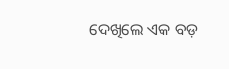ଦେଖିଲେ ଏକ ବଡ଼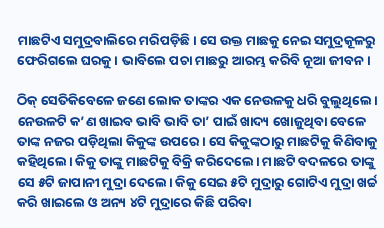ମାଛଟିଏ ସମୁଦ୍ରବାଲିରେ ମରିପଡ଼ିଛି। ସେ ଉକ୍ତ ମାଛକୁ ନେଇ ସମୁଦ୍ରକୂଳରୁ ଫେରିଗଲେ ଘରକୁ। ଭାବିଲେ ପଚା ମାଛରୁ ଆରମ୍ଭ କରିବି ନୂଆ ଜୀବନ।

ଠିକ୍ ସେତିକିବେଳେ ଜଣେ ଲୋକ ତାଙ୍କର ଏକ ନେଉଳକୁ ଧରି ବୁଲୁଥିଲେ। ନେଉଳଟି କ’ଣ ଖାଇବ ଭାବି ଭାବି ତା’ ପାଇଁ ଖାଦ୍ୟ ଖୋଜୁଥିବା ବେଳେ ତାଙ୍କ ନଜର ପଡ଼ିଥିଲା କିକୁଙ୍କ ଉପରେ। ସେ କିକୁଙ୍କଠାରୁ ମାଛଟିକୁ କିଣିବାକୁ କହିଥିଲେ। କିକୁ ତାଙ୍କୁ ମାଛଟିକୁ ବିକ୍ରି କରିଦେଲେ। ମାଛଟି ବଦଳରେ ତାଙ୍କୁ ସେ ୫ଟି ଜାପାନୀ ମୁଦ୍ରା ଦେଲେ। କିକୁ ସେଇ ୫ଟି ମୁଦ୍ରାରୁ ଗୋଟିଏ ମୁଦ୍ରା ଖର୍ଚ୍ଚ କରି ଖାଇଲେ ଓ ଅନ୍ୟ ୪ଟି ମୁଦ୍ରାରେ କିଛି ପରିବା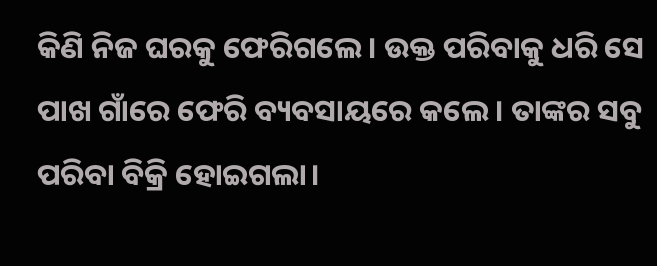କିଣି ନିଜ ଘରକୁ ଫେରିଗଲେ। ଉକ୍ତ ପରିବାକୁ ଧରି ସେ ପାଖ ଗାଁରେ ଫେରି ବ୍ୟବସାୟରେ କଲେ। ତାଙ୍କର ସବୁ ପରିବା ବିକ୍ରି ହୋଇଗଲା।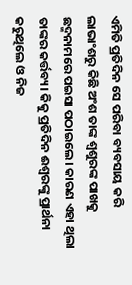ଏମିତି ପ୍ରତିଦିନ ସେ ପରିବା ବ୍ୟବସାୟ କରି ଲାଭାଂଶରୁ କିଛି ଅଂଶ ତାଙ୍କ ଶ୍ୱଶୁରଙ୍କ ପାଖକୁ ଛଦ୍ମନାମରେ ପଇସା ପଠାଇଲେ। କାରଣ ଏହା ଥିଲା ତାଙ୍କର କର୍ତ୍ତବ୍ୟ। କିକୁ ପ୍ରତିଦିନ ଈଶ୍ୱରଙ୍କୁ ପ୍ରାର୍ଥନା କରୁଥିଲେ ଓ ନିଜ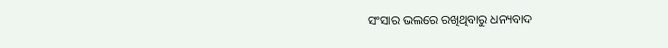ସଂସାର ଭଲରେ ରଖିଥିବାରୁ ଧନ୍ୟବାଦ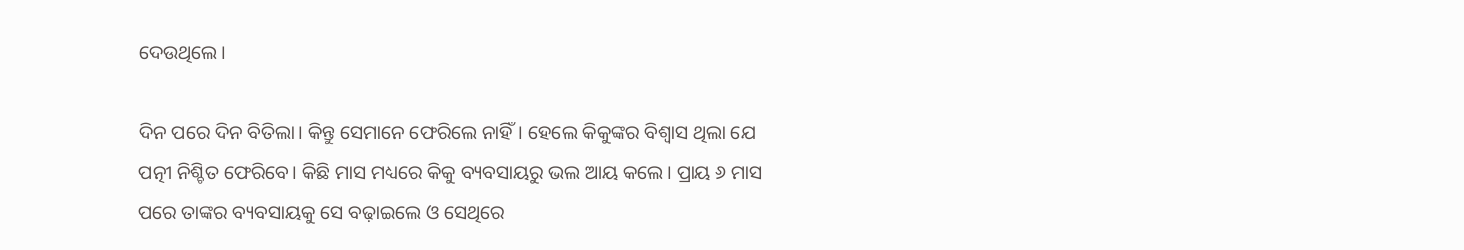ଦେଉଥିଲେ।

ଦିନ ପରେ ଦିନ ବିତିଲା। କିନ୍ତୁ ସେମାନେ ଫେରିଲେ ନାହିଁ। ହେଲେ କିକୁଙ୍କର ବିଶ୍ୱାସ ଥିଲା ଯେ ପତ୍ନୀ ନିଶ୍ଚିତ ଫେରିବେ। କିଛି ମାସ ମଧ୍ୟରେ କିକୁ ବ୍ୟବସାୟରୁ ଭଲ ଆୟ କଲେ। ପ୍ରାୟ ୬ ମାସ ପରେ ତାଙ୍କର ବ୍ୟବସାୟକୁ ସେ ବଢ଼ାଇଲେ ଓ ସେଥିରେ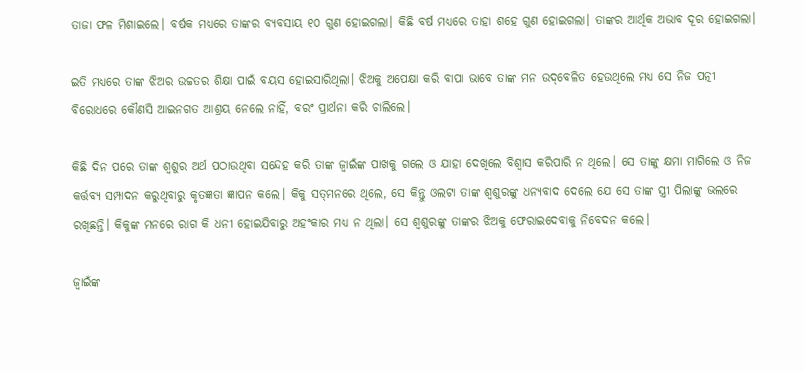ତାଜା ଫଳ ମିଶାଇଲେ। ବର୍ଷକ ମଧ୍ୟରେ ତାଙ୍କର ବ୍ୟବସାୟ ୧୦ ଗୁଣ ହୋଇଗଲା। କିଛି ବର୍ଷ ମଧ୍ୟରେ ତାହା ଶହେ ଗୁଣ ହୋଇଗଲା। ତାଙ୍କର ଆର୍ଥିକ ଅଭାବ ଦୂର ହୋଇଗଲା।

ଇତି ମଧ୍ୟରେ ତାଙ୍କ ଝିଅର ଉଚ୍ଚତର ଶିକ୍ଷା ପାଇଁ ବୟସ ହୋଇସାରିଥିଲା। ଝିଅକୁ ଅପେକ୍ଷା କରି ବାପା ଭାବେ ତାଙ୍କ ମନ ଉଦ୍‌ବେଳିତ ହେଉଥିଲେ ମଧ୍ୟ ସେ ନିଜ ପତ୍ନୀ ବିରୋଧରେ କୌଣସି ଆଇନଗତ ଆଶ୍ରୟ ନେଲେ ନାହିଁ, ବରଂ ପ୍ରାର୍ଥନା କରି ଚାଲିଲେ।

କିଛି ଦିନ ପରେ ତାଙ୍କ ଶ୍ୱଶୁର ଅର୍ଥ ପଠାଉଥିବା ସନ୍ଦେହ କରି ତାଙ୍କ ଜ୍ୱାଇଁଙ୍କ ପାଖକୁ ଗଲେ ଓ ଯାହା ଦେଖିଲେ ବିଶ୍ୱାସ କରିପାରି ନ ଥିଲେ। ସେ ତାଙ୍କୁ କ୍ଷମା ମାଗିଲେ ଓ ନିଜ କର୍ତ୍ତବ୍ୟ ସମ୍ପାଦନ କରୁଥିବାରୁ କୃତଜ୍ଞତା ଜ୍ଞାପନ କଲେ। କିକୁ ସତ୍‌ମନରେ ଥିଲେ, ସେ କିନ୍ତୁ ଓଲଟା ତାଙ୍କ ଶ୍ୱଶୁରଙ୍କୁ ଧନ୍ୟବାଦ ଦେଲେ ଯେ ସେ ତାଙ୍କ ସ୍ତ୍ରୀ ପିଲାଙ୍କୁ ଭଲରେ ରଖିଛନ୍ତି। କିକୁଙ୍କ ମନରେ ରାଗ କି ଧନୀ ହୋଇଯିବାରୁ ଅହଂକାର ମଧ୍ୟ ନ ଥିଲା। ସେ ଶ୍ୱଶୁରଙ୍କୁ ତାଙ୍କର ଝିଅକୁ ଫେରାଇଦେବାକୁ ନିବେଦନ କଲେ।

ଜ୍ୱାଇଁଙ୍କ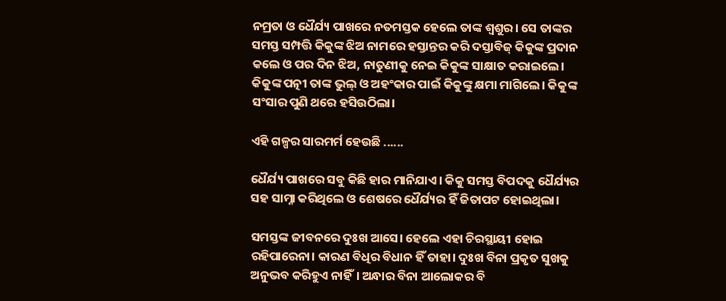ନମ୍ରତା ଓ ଧୈର୍ଯ୍ୟ ପାଖରେ ନତମସ୍ତକ ହେଲେ ତାଙ୍କ ଶ୍ୱଶୁର। ସେ ତାଙ୍କର ସମସ୍ତ ସମ୍ପତ୍ତି କିକୁଙ୍କ ଝିଅ ନାମରେ ହସ୍ତାନ୍ତର କରି ଦସ୍ତାବିଜ୍‌ କିକୁଙ୍କ ପ୍ରଦାନ କଲେ ଓ ପର ଦିନ ଝିଅ, ନାତୁଣୀକୁ ନେଇ କିକୁଙ୍କ ସାକ୍ଷାତ କରାଇଲେ।  କିକୁଙ୍କ ପତ୍ନୀ ତାଙ୍କ ଭୁଲ୍‌ ଓ ଅହଂକାର ପାଇଁ କିକୁଙ୍କୁ କ୍ଷମା ମାଗିଲେ। କିକୁଙ୍କ ସଂସାର ପୁଣି ଥରେ ହସିଉଠିଲା।

ଏହି ଗଳ୍ପର ସାରମର୍ମ ହେଉଛି ......

ଧୈର୍ଯ୍ୟ ପାଖରେ ସବୁ କିଛି ହାର ମାନିଯାଏ। କିକୁ ସମସ୍ତ ବିପଦକୁ ଧୈର୍ଯ୍ୟର ସହ ସାମ୍ନା କରିଥିଲେ ଓ ଶେଷରେ ଧୈର୍ଯ୍ୟର ହିଁ ଜିତାପଟ ହୋଇଥିଲା।

ସମସ୍ତଙ୍କ ଜୀବନରେ ଦୁଃଖ ଆସେ। ହେଲେ ଏହା ଚିରସ୍ଥାୟୀ ହୋଇ ରହିପାରେନା। କାରଣ ବିଧିର ବିଧାନ ହିଁ ତାହା। ଦୁଃଖ ବିନା ପ୍ରକୃତ ସୁଖକୁ ଅନୁଭବ କରିହୁଏ ନାହିଁ। ଅନ୍ଧାର ବିନା ଆଲୋକର ବି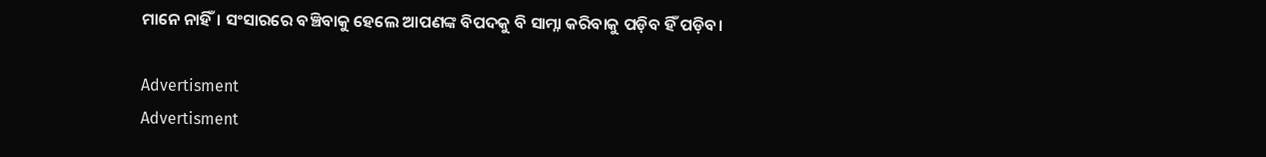ମାନେ ନାହିଁ। ସଂସାରରେ ବଞ୍ଚିବାକୁ ହେଲେ ଆପଣଙ୍କ ବିପଦକୁ ବି ସାମ୍ନା କରିବାକୁ ପଡ଼ିବ ହିଁ ପଡ଼ିବ।

Advertisment
Advertisment